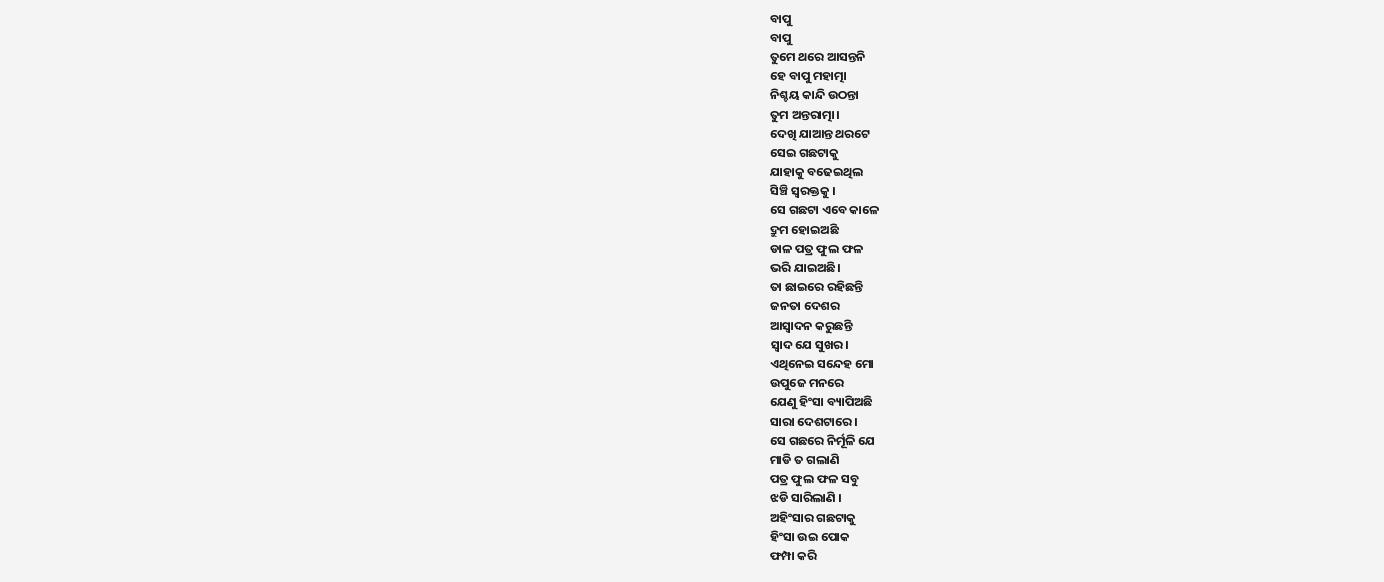ବାପୁ
ବାପୁ
ତୁମେ ଥରେ ଆସନ୍ତନି
ହେ ବାପୁ ମହାତ୍ମା
ନିଶ୍ଚୟ କାନ୍ଦି ଉଠନ୍ତା
ତୁମ ଅନ୍ତରାତ୍ମା।
ଦେଖି ଯାଆନ୍ତ ଥରଟେ
ସେଇ ଗଛଟାକୁ
ଯାହାକୁ ବଢେଇଥିଲ
ସିଞ୍ଚି ସ୍ୱରକ୍ତକୁ ।
ସେ ଗଛଟା ଏବେ କାଳେ
ଦ୍ରୁମ ହୋଇଅଛି
ଡାଳ ପତ୍ର ଫୁଲ ଫଳ
ଭରି ଯାଇଅଛି।
ତା ଛାଇରେ ରହିଛନ୍ତି
ଜନତା ଦେଶର
ଆସ୍ୱାଦନ କରୁଛନ୍ତି
ସ୍ୱାଦ ଯେ ସୁଖର।
ଏଥିନେଇ ସନ୍ଦେହ ମୋ
ଉପୁଜେ ମନରେ
ଯେଣୁ ହିଂସା ବ୍ୟାପିଅଛି
ସାରା ଦେଶଟାରେ।
ସେ ଗଛରେ ନିର୍ମୂଳି ଯେ
ମାଡି ତ ଗଲାଣି
ପତ୍ର ଫୁଲ ଫଳ ସବୁ
ଝଡି ସାରିଲାଣି ।
ଅହିଂସାର ଗଛଟାକୁ
ହିଂସା ଉଇ ପୋକ
ଫମ୍ପା କରି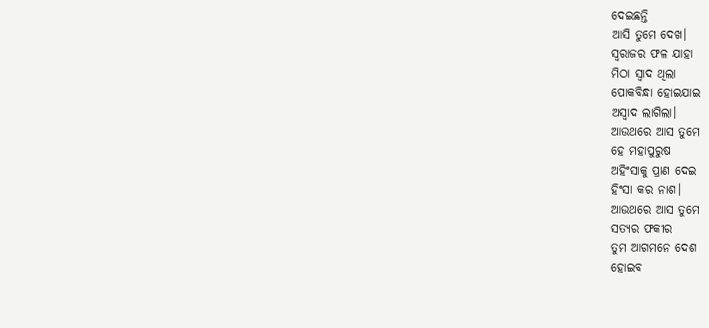ଦେଇଛନ୍ତି
ଆସି ତୁମେ ଦେଖ।
ସ୍ୱରାଜର ଫଳ ଯାହା
ମିଠା ସ୍ୱାଦ ଥିଲା
ପୋକବିନ୍ଧା ହୋଇଯାଇ
ଅସ୍ୱାଦ ଲାଗିଲା।
ଆଉଥରେ ଆସ ତୁମେ
ହେ ମହାପୁରୁଷ
ଅହିଂସାକୁ ପ୍ରାଣ ଦେଇ
ହିଂସା କର ନାଶ।
ଆଉଥରେ ଆସ ତୁମେ
ସତ୍ୟର ଫକୀର
ତୁମ ଆଗମନେ ଦେଶ
ହୋଇବ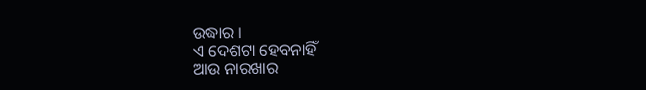ଉଦ୍ଧାର ।
ଏ ଦେଶଟା ହେବନାହିଁ
ଆଉ ନାରଖାର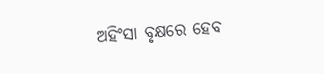ଅହିଂସା ବୃକ୍ଷରେ ହେବ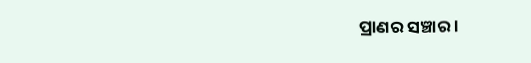ପ୍ରାଣର ସଞ୍ଚାର ।